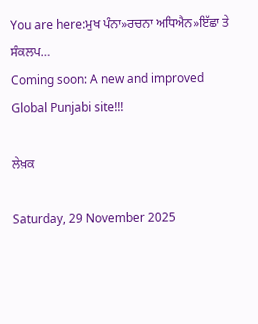You are here:ਮੁਖ ਪੰਨਾ»ਰਚਨਾ ਅਧਿਐਨ»ਇੱਛਾ ਤੇ ਸੰਕਲਪ…
Coming soon: A new and improved Global Punjabi site!!!

ਲੇਖ਼ਕ

Saturday, 29 November 2025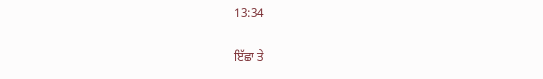13:34

ਇੱਛਾ ਤੇ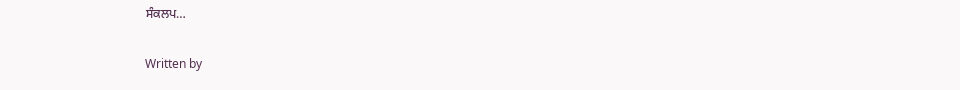ਸੰਕਲਪ…

Written by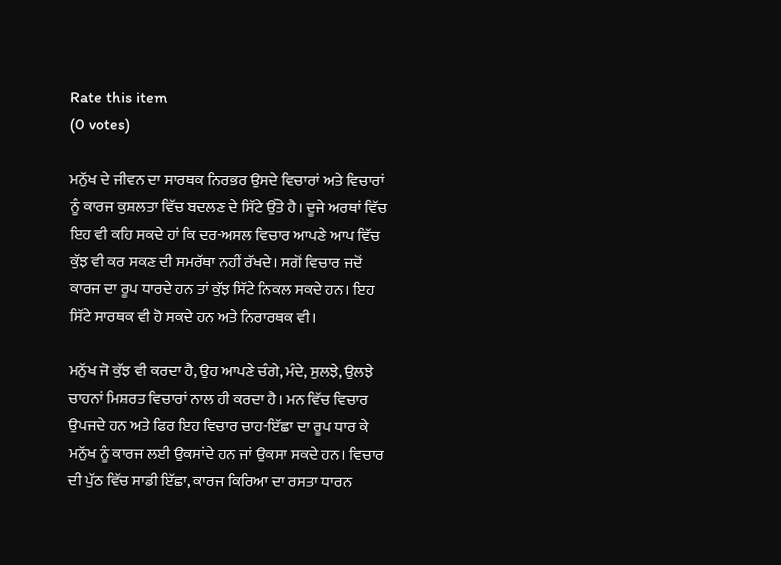Rate this item
(0 votes)

ਮਨੁੱਖ ਦੇ ਜੀਵਨ ਦਾ ਸਾਰਥਕ ਨਿਰਭਰ ਉਸਦੇ ਵਿਚਾਰਾਂ ਅਤੇ ਵਿਚਾਰਾਂ ਨੂੰ ਕਾਰਜ ਕੁਸ਼ਲਤਾ ਵਿੱਚ ਬਦਲਣ ਦੇ ਸਿੱਟੇ ਉੱਤੇ ਹੈ। ਦੂਜੇ ਅਰਥਾਂ ਵਿੱਚ ਇਹ ਵੀ ਕਹਿ ਸਕਦੇ ਹਾਂ ਕਿ ਦਰ-ਅਸਲ ਵਿਚਾਰ ਆਪਣੇ ਆਪ ਵਿੱਚ ਕੁੱਝ ਵੀ ਕਰ ਸਕਣ ਦੀ ਸਮਰੱਥਾ ਨਹੀਂ ਰੱਖਦੇ। ਸਗੋਂ ਵਿਚਾਰ ਜਦੋਂ ਕਾਰਜ ਦਾ ਰੂਪ ਧਾਰਦੇ ਹਨ ਤਾਂ ਕੁੱਝ ਸਿੱਟੇ ਨਿਕਲ ਸਕਦੇ ਹਨ। ਇਹ ਸਿੱਟੇ ਸਾਰਥਕ ਵੀ ਹੋ ਸਕਦੇ ਹਨ ਅਤੇ ਨਿਰਾਰਥਕ ਵੀ।

ਮਨੁੱਖ ਜੋ ਕੁੱਝ ਵੀ ਕਰਦਾ ਹੈ, ਉਹ ਆਪਣੇ ਚੰਗੇ, ਮੰਦੇ, ਸੁਲਝੇ, ਉਲਝੇ ਚਾਹਨਾਂ ਮਿਸ਼ਰਤ ਵਿਚਾਰਾਂ ਨਾਲ ਹੀ ਕਰਦਾ ਹੈ। ਮਨ ਵਿੱਚ ਵਿਚਾਰ ਉਪਜਦੇ ਹਨ ਅਤੇ ਫਿਰ ਇਹ ਵਿਚਾਰ ਚਾਹ-ਇੱਛਾ ਦਾ ਰੂਪ ਧਾਰ ਕੇ ਮਨੁੱਖ ਨੂੰ ਕਾਰਜ ਲਈ ਉਕਸਾਂਦੇ ਹਨ ਜਾਂ ਉਕਸਾ ਸਕਦੇ ਹਨ। ਵਿਚਾਰ ਦੀ ਪੁੱਠ ਵਿੱਚ ਸਾਡੀ ਇੱਛਾ, ਕਾਰਜ ਕਿਰਿਆ ਦਾ ਰਸਤਾ ਧਾਰਨ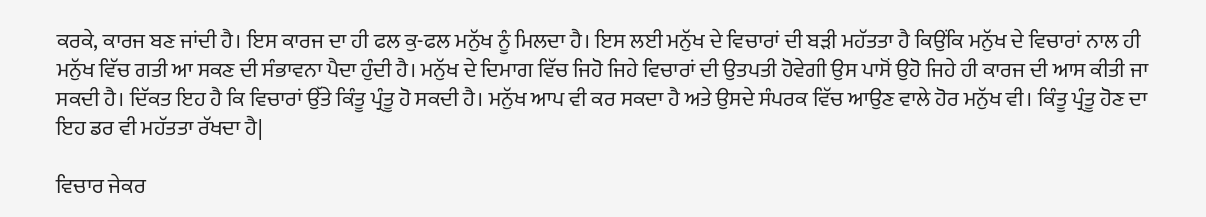ਕਰਕੇ, ਕਾਰਜ ਬਣ ਜਾਂਦੀ ਹੈ। ਇਸ ਕਾਰਜ ਦਾ ਹੀ ਫਲ ਕੁ-ਫਲ ਮਨੁੱਖ ਨੂੰ ਮਿਲਦਾ ਹੈ। ਇਸ ਲਈ ਮਨੁੱਖ ਦੇ ਵਿਚਾਰਾਂ ਦੀ ਬੜੀ ਮਹੱਤਤਾ ਹੈ ਕਿਉਂਕਿ ਮਨੁੱਖ ਦੇ ਵਿਚਾਰਾਂ ਨਾਲ ਹੀ ਮਨੁੱਖ ਵਿੱਚ ਗਤੀ ਆ ਸਕਣ ਦੀ ਸੰਭਾਵਨਾ ਪੈਦਾ ਹੁੰਦੀ ਹੈ। ਮਨੁੱਖ ਦੇ ਦਿਮਾਗ ਵਿੱਚ ਜਿਹੋ ਜਿਹੇ ਵਿਚਾਰਾਂ ਦੀ ਉਤਪਤੀ ਹੋਵੇਗੀ ਉਸ ਪਾਸੋਂ ਉਹੋ ਜਿਹੇ ਹੀ ਕਾਰਜ ਦੀ ਆਸ ਕੀਤੀ ਜਾ ਸਕਦੀ ਹੈ। ਦਿੱਕਤ ਇਹ ਹੈ ਕਿ ਵਿਚਾਰਾਂ ਉੱਤੇ ਕਿੰਤੂ ਪ੍ਰੰਤੂ ਹੋ ਸਕਦੀ ਹੈ। ਮਨੁੱਖ ਆਪ ਵੀ ਕਰ ਸਕਦਾ ਹੈ ਅਤੇ ਉਸਦੇ ਸੰਪਰਕ ਵਿੱਚ ਆਉਣ ਵਾਲੇ ਹੋਰ ਮਨੁੱਖ ਵੀ। ਕਿੰਤੂ ਪ੍ਰੰਤੂ ਹੋਣ ਦਾ ਇਹ ਡਰ ਵੀ ਮਹੱਤਤਾ ਰੱਖਦਾ ਹੈ|

ਵਿਚਾਰ ਜੇਕਰ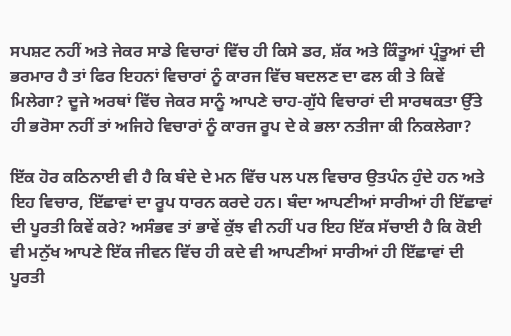ਸਪਸ਼ਟ ਨਹੀਂ ਅਤੇ ਜੇਕਰ ਸਾਡੇ ਵਿਚਾਰਾਂ ਵਿੱਚ ਹੀ ਕਿਸੇ ਡਰ, ਸ਼ੱਕ ਅਤੇ ਕਿੰਤੂਆਂ ਪ੍ਰੰਤੂਆਂ ਦੀ ਭਰਮਾਰ ਹੈ ਤਾਂ ਫਿਰ ਇਹਨਾਂ ਵਿਚਾਰਾਂ ਨੂੰ ਕਾਰਜ ਵਿੱਚ ਬਦਲਣ ਦਾ ਫਲ ਕੀ ਤੇ ਕਿਵੇਂ ਮਿਲੇਗਾ? ਦੂਜੇ ਅਰਥਾਂ ਵਿੱਚ ਜੇਕਰ ਸਾਨੂੰ ਆਪਣੇ ਚਾਹ-ਗੁੱਧੇ ਵਿਚਾਰਾਂ ਦੀ ਸਾਰਥਕਤਾ ਉੱਤੇ ਹੀ ਭਰੋਸਾ ਨਹੀਂ ਤਾਂ ਅਜਿਹੇ ਵਿਚਾਰਾਂ ਨੂੰ ਕਾਰਜ ਰੂਪ ਦੇ ਕੇ ਭਲਾ ਨਤੀਜਾ ਕੀ ਨਿਕਲੇਗਾ?

ਇੱਕ ਹੋਰ ਕਠਿਨਾਈ ਵੀ ਹੈ ਕਿ ਬੰਦੇ ਦੇ ਮਨ ਵਿੱਚ ਪਲ ਪਲ ਵਿਚਾਰ ਉਤਪੰਨ ਹੁੰਦੇ ਹਨ ਅਤੇ ਇਹ ਵਿਚਾਰ, ਇੱਛਾਵਾਂ ਦਾ ਰੂਪ ਧਾਰਨ ਕਰਦੇ ਹਨ। ਬੰਦਾ ਆਪਣੀਆਂ ਸਾਰੀਆਂ ਹੀ ਇੱਛਾਵਾਂ ਦੀ ਪੂਰਤੀ ਕਿਵੇਂ ਕਰੇ? ਅਸੰਭਵ ਤਾਂ ਭਾਵੇਂ ਕੁੱਝ ਵੀ ਨਹੀਂ ਪਰ ਇਹ ਇੱਕ ਸੱਚਾਈ ਹੈ ਕਿ ਕੋਈ ਵੀ ਮਨੁੱਖ ਆਪਣੇ ਇੱਕ ਜੀਵਨ ਵਿੱਚ ਹੀ ਕਦੇ ਵੀ ਆਪਣੀਆਂ ਸਾਰੀਆਂ ਹੀ ਇੱਛਾਵਾਂ ਦੀ ਪੂਰਤੀ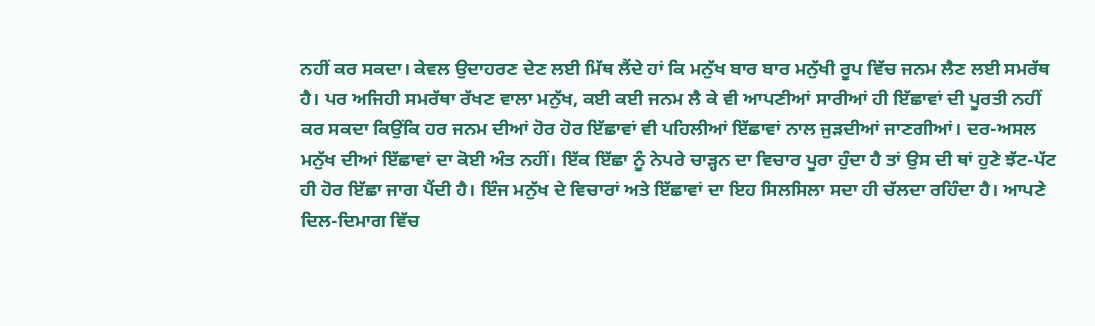ਨਹੀਂ ਕਰ ਸਕਦਾ। ਕੇਵਲ ਉਦਾਹਰਣ ਦੇਣ ਲਈ ਮਿੱਥ ਲੈਂਦੇ ਹਾਂ ਕਿ ਮਨੁੱਖ ਬਾਰ ਬਾਰ ਮਨੁੱਖੀ ਰੂਪ ਵਿੱਚ ਜਨਮ ਲੈਣ ਲਈ ਸਮਰੱਥ ਹੈ। ਪਰ ਅਜਿਹੀ ਸਮਰੱਥਾ ਰੱਖਣ ਵਾਲਾ ਮਨੁੱਖ, ਕਈ ਕਈ ਜਨਮ ਲੈ ਕੇ ਵੀ ਆਪਣੀਆਂ ਸਾਰੀਆਂ ਹੀ ਇੱਛਾਵਾਂ ਦੀ ਪੂਰਤੀ ਨਹੀਂ ਕਰ ਸਕਦਾ ਕਿਉਂਕਿ ਹਰ ਜਨਮ ਦੀਆਂ ਹੋਰ ਹੋਰ ਇੱਛਾਵਾਂ ਵੀ ਪਹਿਲੀਆਂ ਇੱਛਾਵਾਂ ਨਾਲ ਜੁੜਦੀਆਂ ਜਾਣਗੀਆਂ। ਦਰ-ਅਸਲ ਮਨੁੱਖ ਦੀਆਂ ਇੱਛਾਵਾਂ ਦਾ ਕੋਈ ਅੰਤ ਨਹੀਂ। ਇੱਕ ਇੱਛਾ ਨੂੰ ਨੇਪਰੇ ਚਾੜ੍ਹਨ ਦਾ ਵਿਚਾਰ ਪੂਰਾ ਹੁੰਦਾ ਹੈ ਤਾਂ ਉਸ ਦੀ ਥਾਂ ਹੁਣੇ ਝੱਟ-ਪੱਟ ਹੀ ਹੋਰ ਇੱਛਾ ਜਾਗ ਪੈਂਦੀ ਹੈ। ਇੰਜ ਮਨੁੱਖ ਦੇ ਵਿਚਾਰਾਂ ਅਤੇ ਇੱਛਾਵਾਂ ਦਾ ਇਹ ਸਿਲਸਿਲਾ ਸਦਾ ਹੀ ਚੱਲਦਾ ਰਹਿੰਦਾ ਹੈ। ਆਪਣੇ ਦਿਲ-ਦਿਮਾਗ ਵਿੱਚ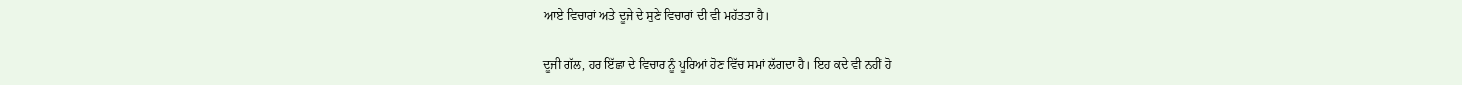ਆਏ ਵਿਚਾਰਾਂ ਅਤੇ ਦੂਜੇ ਦੇ ਸੁਣੇ ਵਿਚਾਰਾਂ ਦੀ ਵੀ ਮਹੱਤਤਾ ਹੈ।

ਦੂਜੀ ਗੱਲ, ਹਰ ਇੱਛਾ ਦੇ ਵਿਚਾਰ ਨੂੰ ਪੂਰਿਆਂ ਹੋਣ ਵਿੱਚ ਸਮਾਂ ਲੱਗਦਾ ਹੈ। ਇਹ ਕਦੇ ਵੀ ਨਹੀਂ ਹੋ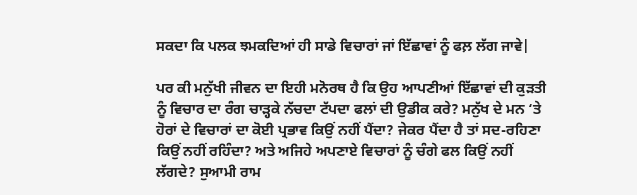ਸਕਦਾ ਕਿ ਪਲਕ ਝਮਕਦਿਆਂ ਹੀ ਸਾਡੇ ਵਿਚਾਰਾਂ ਜਾਂ ਇੱਛਾਵਾਂ ਨੂੰ ਫਲ਼ ਲੱਗ ਜਾਵੇ|

ਪਰ ਕੀ ਮਨੁੱਖੀ ਜੀਵਨ ਦਾ ਇਹੀ ਮਨੋਰਥ ਹੈ ਕਿ ਉਹ ਆਪਣੀਆਂ ਇੱਛਾਵਾਂ ਦੀ ਕੁੜਤੀ ਨੂੰ ਵਿਚਾਰ ਦਾ ਰੰਗ ਚਾੜ੍ਹਕੇ ਨੱਚਦਾ ਟੱਪਦਾ ਫਲਾਂ ਦੀ ਉਡੀਕ ਕਰੇ? ਮਨੁੱਖ ਦੇ ਮਨ ‘ਤੇ ਹੋਰਾਂ ਦੇ ਵਿਚਾਰਾਂ ਦਾ ਕੋਈ ਪ੍ਰਭਾਵ ਕਿਉਂ ਨਹੀਂ ਪੈਂਦਾ? ਜੇਕਰ ਪੈਂਦਾ ਹੈ ਤਾਂ ਸਦ-ਰਹਿਣਾ ਕਿਉਂ ਨਹੀਂ ਰਹਿੰਦਾ? ਅਤੇ ਅਜਿਹੇ ਅਪਣਾਏ ਵਿਚਾਰਾਂ ਨੂੰ ਚੰਗੇ ਫਲ ਕਿਉਂ ਨਹੀਂ ਲੱਗਦੇ? ਸੁਆਮੀ ਰਾਮ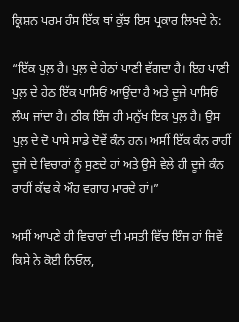ਕ੍ਰਿਸ਼ਨ ਪਰਮ ਹੰਸ ਇੱਕ ਥਾਂ ਕੁੱਝ ਇਸ ਪ੍ਰਕਾਰ ਲਿਖਦੇ ਨੇ:

“ਇੱਕ ਪੁਲ਼ ਹੈ। ਪੁਲ਼ ਦੇ ਹੇਠਾਂ ਪਾਣੀ ਵੱਗਦਾ ਹੈ। ਇਹ ਪਾਣੀ ਪੁਲ਼ ਦੇ ਹੇਠ ਇੱਕ ਪਾਸਿਓਂ ਆਉਂਦਾ ਹੈ ਅਤੇ ਦੂਜੇ ਪਾਸਿਓਂ ਲੰਘ ਜਾਂਦਾ ਹੈ। ਠੀਕ ਇੰਜ ਹੀ ਮਨੁੱਖ ਇਕ ਪੁਲ਼ ਹੈ। ਉਸ ਪੁਲ਼ ਦੇ ਦੋ ਪਾਸੇ ਸਾਡੇ ਦੋਵੇਂ ਕੰਨ ਹਨ। ਅਸੀਂ ਇੱਕ ਕੰਨ ਰਾਹੀਂ ਦੂਜੇ ਦੇ ਵਿਚਾਰਾਂ ਨੂੰ ਸੁਣਦੇ ਹਾਂ ਅਤੇ ਉਸੇ ਵੇਲੇ ਹੀ ਦੂਜੇ ਕੰਨ ਰਾਹੀਂ ਕੱਢ ਕੇ ਔਹ ਵਗਾਹ ਮਾਰਦੇ ਹਾਂ।”

ਅਸੀਂ ਆਪਣੇ ਹੀ ਵਿਚਾਰਾਂ ਦੀ ਮਸਤੀ ਵਿੱਚ ਇੰਜ ਹਾਂ ਜਿਵੇਂ ਕਿਸੇ ਨੇ ਕੋਈ ਨਿਓਲ,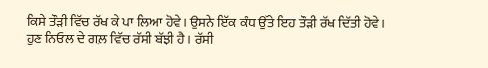ਕਿਸੇ ਤੌੜੀ ਵਿੱਚ ਰੱਖ ਕੇ ਪਾ ਲਿਆ ਹੋਵੇ। ਉਸਨੇ ਇੱਕ ਕੰਧ ਉੱਤੇ ਇਹ ਤੌੜੀ ਰੱਖ ਦਿੱਤੀ ਹੋਵੇ। ਹੁਣ ਨਿਓਲ ਦੇ ਗਲ਼ ਵਿੱਚ ਰੱਸੀ ਬੱਝੀ ਹੈ। ਰੱਸੀ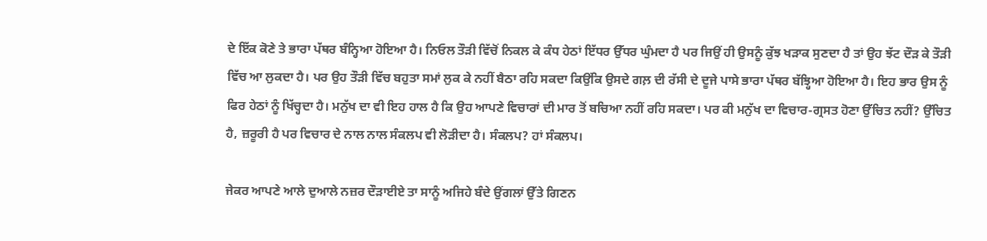ਦੇ ਇੱਕ ਕੋਣੇ ਤੇ ਭਾਰਾ ਪੱਥਰ ਬੰਨ੍ਹਿਆ ਹੋਇਆ ਹੈ। ਨਿਓਲ ਤੌੜੀ ਵਿੱਚੋਂ ਨਿਕਲ ਕੇ ਕੰਧ ਹੇਠਾਂ ਇੱਧਰ ਉੱਧਰ ਘੁੰਮਦਾ ਹੈ ਪਰ ਜਿਉਂ ਹੀ ਉਸਨੂੰ ਕੁੱਝ ਖੜਾਕ ਸੁਣਦਾ ਹੈ ਤਾਂ ਉਹ ਝੱਟ ਦੌੜ ਕੇ ਤੌੜੀ ਵਿੱਚ ਆ ਲੁਕਦਾ ਹੈ। ਪਰ ਉਹ ਤੌੜੀ ਵਿੱਚ ਬਹੁਤਾ ਸਮਾਂ ਲੁਕ ਕੇ ਨਹੀਂ ਬੈਠਾ ਰਹਿ ਸਕਦਾ ਕਿਉਂਕਿ ਉਸਦੇ ਗਲ਼ ਦੀ ਰੱਸੀ ਦੇ ਦੂਜੇ ਪਾਸੇ ਭਾਰਾ ਪੱਥਰ ਬੱਝ੍ਹਿਆ ਹੋਇਆ ਹੈ। ਇਹ ਭਾਰ ਉਸ ਨੂੰ ਫਿਰ ਹੇਠਾਂ ਨੂੰ ਖਿੱਚ੍ਹਦਾ ਹੈ। ਮਨੁੱਖ ਦਾ ਵੀ ਇਹ ਹਾਲ ਹੈ ਕਿ ਉਹ ਆਪਣੇ ਵਿਚਾਰਾਂ ਦੀ ਮਾਰ ਤੋਂ ਬਚਿਆ ਨਹੀਂ ਰਹਿ ਸਕਦਾ। ਪਰ ਕੀ ਮਨੁੱਖ ਦਾ ਵਿਚਾਰ-ਗ੍ਰਸਤ ਹੋਣਾ ਉੱਚਿਤ ਨਹੀਂ? ਉੱਚਿਤ ਹੈ, ਜ਼ਰੂਰੀ ਹੈ ਪਰ ਵਿਚਾਰ ਦੇ ਨਾਲ ਨਾਲ ਸੰਕਲਪ ਵੀ ਲੋੜੀਦਾ ਹੈ। ਸੰਕਲਪ? ਹਾਂ ਸੰਕਲਪ।

ਜੇਕਰ ਆਪਣੇ ਆਲੇ ਦੁਆਲੇ ਨਜ਼ਰ ਦੌੜਾਈਏ ਤਾ ਸਾਨੂੰ ਅਜਿਹੇ ਬੰਦੇ ਉਂਗਲਾਂ ਉੱਤੇ ਗਿਣਨ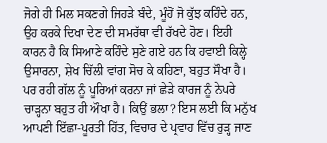ਜੋਗੇ ਹੀ ਮਿਲ ਸਕਣਗੇ ਜਿਹੜੇ ਬੰਦੇ, ਮੂੰਹੋਂ ਜੋ ਕੁੱਝ ਕਹਿੰਦੇ ਹਨ, ਉਹ ਕਰਕੇ ਦਿਖਾ ਦੇਣ ਦੀ ਸਮਰੱਥਾ ਵੀ ਰੱਖਦੇ ਹੋਣ। ਇਹੀ ਕਾਰਨ ਹੈ ਕਿ ਸਿਆਣੇ ਕਹਿੰਦੇ ਸੁਣੇ ਗਏ ਹਨ ਕਿ ਹਵਾਈ ਕਿਲ੍ਹੇ ਉਸਾਰਨਾ, ਸ਼ੇਖ ਚਿੱਲੀ ਵਾਂਗ ਸੋਚ ਕੇ ਕਹਿਣਾ, ਬਹੁਤ ਸੌਖਾ ਹੈ। ਪਰ ਰਹੀ ਗੱਲ ਨੂੰ ਪੂਰਿਆਂ ਕਰਨਾ ਜਾਂ ਛੇੜੇ ਕਾਰਜ ਨੂੰ ਨੇਪਰੇ ਚਾੜ੍ਹਨਾ ਬਹੁਤ ਹੀ ਔਖਾ ਹੈ। ਕਿਉਂ ਭਲਾ? ਇਸ ਲਈ ਕਿ ਮਨੁੱਖ ਆਪਣੀ ਇੱਛਾ-ਪੂਰਤੀ ਹਿੱਤ, ਵਿਚਾਰ ਦੇ ਪ੍ਰਵਾਹ ਵਿੱਚ ਰੁੜ੍ਹ ਜਾਣ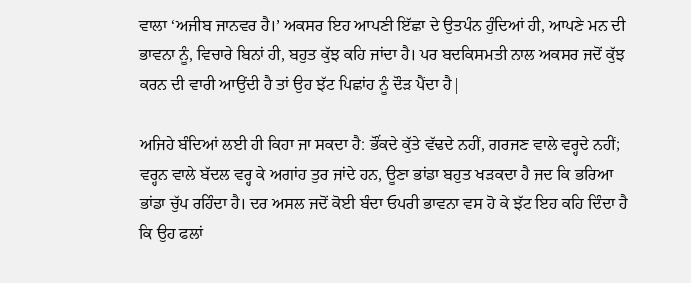ਵਾਲਾ ‘ਅਜੀਬ ਜਾਨਵਰ ਹੈ।’ ਅਕਸਰ ਇਹ ਆਪਣੀ ਇੱਛਾ ਦੇ ਉਤਪੰਨ ਹੁੰਦਿਆਂ ਹੀ, ਆਪਣੇ ਮਨ ਦੀ ਭਾਵਨਾ ਨੂੰ, ਵਿਚਾਰੇ ਬਿਨਾਂ ਹੀ, ਬਹੁਤ ਕੁੱਝ ਕਹਿ ਜਾਂਦਾ ਹੈ। ਪਰ ਬਦਕਿਸਮਤੀ ਨਾਲ ਅਕਸਰ ਜਦੋਂ ਕੁੱਝ ਕਰਨ ਦੀ ਵਾਰੀ ਆਉਂਦੀ ਹੈ ਤਾਂ ਉਹ ਝੱਟ ਪਿਛਾਂਹ ਨੂੰ ਦੌੜ ਪੈਂਦਾ ਹੈ|

ਅਜਿਹੇ ਬੰਦਿਆਂ ਲਈ ਹੀ ਕਿਹਾ ਜਾ ਸਕਦਾ ਹੈ: ਭੌਂਕਦੇ ਕੁੱਤੇ ਵੱਢਦੇ ਨਹੀਂ, ਗਰਜਣ ਵਾਲੇ ਵਰ੍ਹਦੇ ਨਹੀਂ; ਵਰ੍ਹਨ ਵਾਲੇ ਬੱਦਲ ਵਰ੍ਹ ਕੇ ਅਗਾਂਹ ਤੁਰ ਜਾਂਦੇ ਹਨ, ਊਣਾ ਭਾਂਡਾ ਬਹੁਤ ਖੜਕਦਾ ਹੈ ਜਦ ਕਿ ਭਰਿਆ ਭਾਂਡਾ ਚੁੱਪ ਰਹਿੰਦਾ ਹੈ। ਦਰ ਅਸਲ ਜਦੋਂ ਕੋਈ ਬੰਦਾ ਓਪਰੀ ਭਾਵਨਾ ਵਸ ਹੋ ਕੇ ਝੱਟ ਇਹ ਕਹਿ ਦਿੰਦਾ ਹੈ ਕਿ ਉਹ ਫਲਾਂ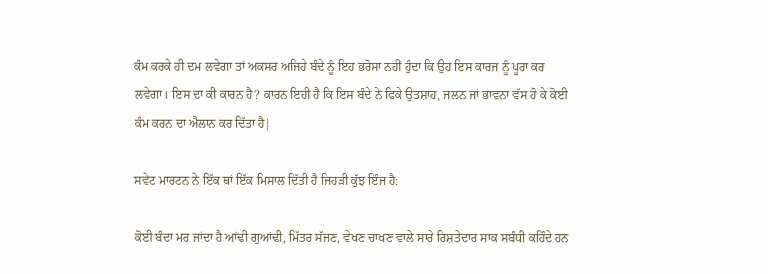ਕੰਮ ਕਰਕੇ ਹੀ ਦਮ ਲਵੇਗਾ ਤਾਂ ਅਕਸਰ ਅਜਿਹੇ ਬੰਦੇ ਨੂੰ ਇਹ ਭਰੋਸਾ ਨਹੀਂ ਹੁੰਦਾ ਕਿ ਉਹ ਇਸ ਕਾਰਜ ਨੂੰ ਪੂਰਾ ਕਰ ਲਵੇਗਾ। ਇਸ ਦਾ ਕੀ ਕਾਰਨ ਹੈ? ਕਾਰਨ ਇਹੀ ਹੈ ਕਿ ਇਸ ਬੰਦੇ ਨੇ ਫਿਕੇ ਉਤਸ਼ਾਹ, ਜਲਨ ਜਾਂ ਭਾਵਨਾ ਵੱਸ ਹੋ ਕੇ ਕੋਈ ਕੰਮ ਕਰਨ ਦਾ ਐਲਾਨ ਕਰ ਦਿੱਤਾ ਹੈ|

ਸਵੇਟ ਮਾਰਟਨ ਨੇ ਇੱਕ ਥਾਂ ਇੱਕ ਮਿਸਾਲ ਦਿੱਤੀ ਹੈ ਜਿਹੜੀ ਕੁੱਝ ਇੰਜ ਹੈ:

ਕੋਈ ਬੰਦਾ ਮਰ ਜਾਂਦਾ ਹੈ ਆਂਢੀ ਗੁਆਂਢੀ, ਮਿੱਤਰ ਸੱਜਣ, ਵੇਖਣ ਚਾਖਣ ਵਾਲੇ ਸਾਰੇ ਰਿਸ਼ਤੇਦਾਰ ਸਾਕ ਸਬੰਧੀ ਕਹਿੰਦੇ ਹਨ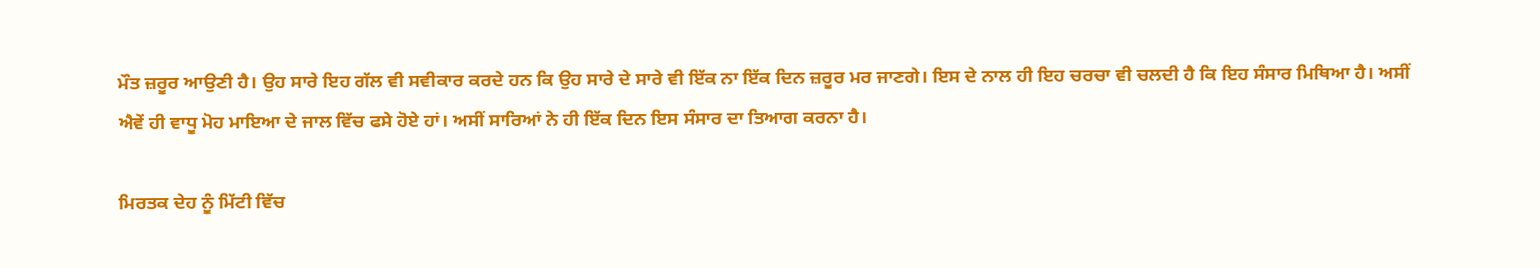ਮੌਤ ਜ਼ਰੂਰ ਆਉਣੀ ਹੈ। ਉਹ ਸਾਰੇ ਇਹ ਗੱਲ ਵੀ ਸਵੀਕਾਰ ਕਰਦੇ ਹਨ ਕਿ ਉਹ ਸਾਰੇ ਦੇ ਸਾਰੇ ਵੀ ਇੱਕ ਨਾ ਇੱਕ ਦਿਨ ਜ਼ਰੂਰ ਮਰ ਜਾਣਗੇ। ਇਸ ਦੇ ਨਾਲ ਹੀ ਇਹ ਚਰਚਾ ਵੀ ਚਲਦੀ ਹੈ ਕਿ ਇਹ ਸੰਸਾਰ ਮਿਥਿਆ ਹੈ। ਅਸੀਂ ਐਵੇਂ ਹੀ ਵਾਧੂ ਮੋਹ ਮਾਇਆ ਦੇ ਜਾਲ ਵਿੱਚ ਫਸੇ ਹੋਏ ਹਾਂ। ਅਸੀਂ ਸਾਰਿਆਂ ਨੇ ਹੀ ਇੱਕ ਦਿਨ ਇਸ ਸੰਸਾਰ ਦਾ ਤਿਆਗ ਕਰਨਾ ਹੈ।

ਮਿਰਤਕ ਦੇਹ ਨੂੰ ਮਿੱਟੀ ਵਿੱਚ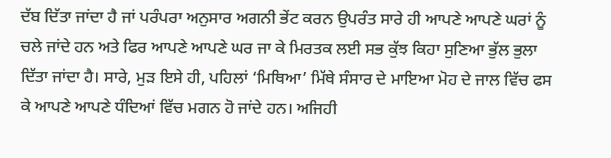ਦੱਬ ਦਿੱਤਾ ਜਾਂਦਾ ਹੈ ਜਾਂ ਪਰੰਪਰਾ ਅਨੁਸਾਰ ਅਗਨੀ ਭੇਂਟ ਕਰਨ ਉਪਰੰਤ ਸਾਰੇ ਹੀ ਆਪਣੇ ਆਪਣੇ ਘਰਾਂ ਨੂੰ ਚਲੇ ਜਾਂਦੇ ਹਨ ਅਤੇ ਫਿਰ ਆਪਣੇ ਆਪਣੇ ਘਰ ਜਾ ਕੇ ਮਿਰਤਕ ਲਈ ਸਭ ਕੁੱਝ ਕਿਹਾ ਸੁਣਿਆ ਭੁੱਲ ਭੁਲਾ ਦਿੱਤਾ ਜਾਂਦਾ ਹੈ। ਸਾਰੇ, ਮੁੜ ਇਸੇ ਹੀ, ਪਹਿਲਾਂ ‘ਮਿਥਿਆ’ ਮਿੱਥੇ ਸੰਸਾਰ ਦੇ ਮਾਇਆ ਮੋਹ ਦੇ ਜਾਲ ਵਿੱਚ ਫਸ ਕੇ ਆਪਣੇ ਆਪਣੇ ਧੰਦਿਆਂ ਵਿੱਚ ਮਗਨ ਹੋ ਜਾਂਦੇ ਹਨ। ਅਜਿਹੀ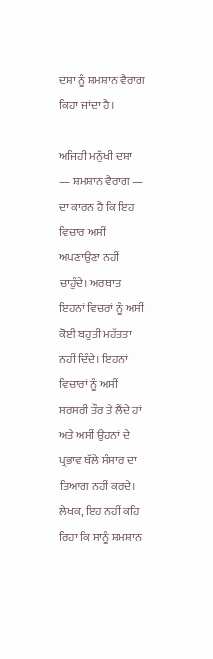ਦਸ਼ਾ ਨੂੰ ਸ਼ਮਸ਼ਾਨ ਵੈਰਾਗ ਕਿਹਾ ਜਾਂਦਾ ਹੈ।

ਅਜਿਹੀ ਮਨੁੱਖੀ ਦਸ਼ਾ — ਸ਼ਮਸ਼ਾਨ ਵੈਰਾਗ — ਦਾ ਕਾਰਨ ਹੈ ਕਿ ਇਹ ਵਿਚਾਰ ਅਸੀਂ ਅਪਣਾਉਣਾ ਨਹੀਂ ਚਾਹੁੰਦੇ। ਅਰਥਾਤ ਇਹਨਾਂ ਵਿਚਰਾਂ ਨੂੰ ਅਸੀਂ ਕੋਈ ਬਹੁਤੀ ਮਹੱਤਤਾ ਨਹੀਂ ਦਿੰਦੇ। ਇਹਨਾਂ ਵਿਚਾਰਾਂ ਨੂੰ ਅਸੀਂ ਸਰਸਰੀ ਤੌਰ ਤੇ ਲੈਂਦੇ ਹਾਂ ਅਤੇ ਅਸੀਂ ਉਹਨਾਂ ਦੇ ਪ੍ਰਭਾਵ ਥੱਲੇ ਸੰਸਾਰ ਦਾ ਤਿਆਗ ਨਹੀਂ ਕਰਦੇ। ਲੇਖਕ, ਇਹ ਨਹੀਂ ਕਹਿ ਰਿਹਾ ਕਿ ਸਾਨੂੰ ਸ਼ਮਸ਼ਾਨ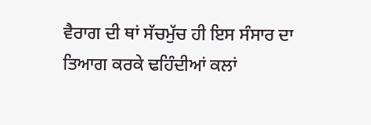ਵੈਰਾਗ ਦੀ ਥਾਂ ਸੱਚਮੁੱਚ ਹੀ ਇਸ ਸੰਸਾਰ ਦਾ ਤਿਆਗ ਕਰਕੇ ਢਹਿੰਦੀਆਂ ਕਲਾਂ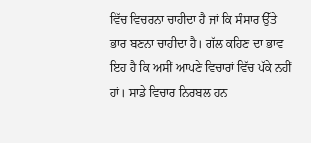ਵਿੱਚ ਵਿਚਰਨਾ ਚਾਹੀਦਾ ਹੈ ਜਾਂ ਕਿ ਸੰਸਾਰ ਉੱਤੇ ਭਾਰ ਬਣਨਾ ਚਾਹੀਦਾ ਹੈ। ਗੱਲ ਕਹਿਣ ਦਾ ਭਾਵ ਇਹ ਹੈ ਕਿ ਅਸੀਂ ਆਪਣੇ ਵਿਚਾਰਾਂ ਵਿੱਚ ਪੱਕੇ ਨਹੀਂ ਹਾਂ। ਸਾਡੇ ਵਿਚਾਰ ਨਿਰਬਲ ਹਨ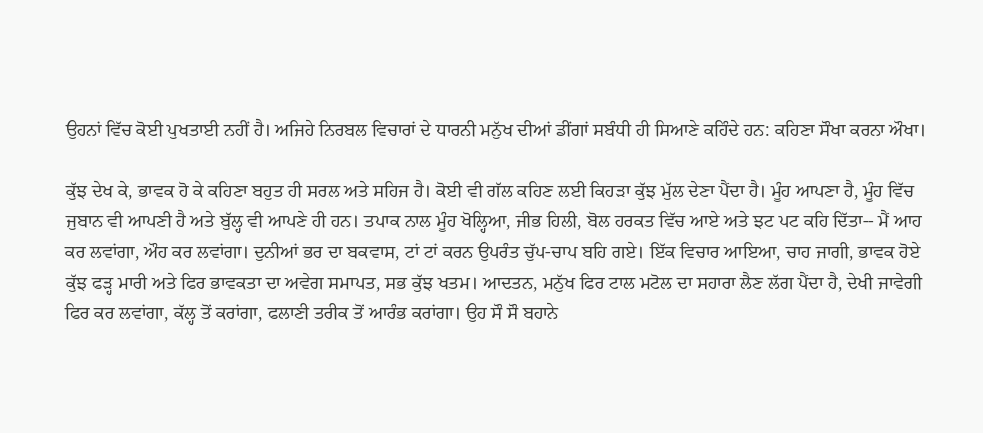ਉਹਨਾਂ ਵਿੱਚ ਕੋਈ ਪੁਖਤਾਈ ਨਹੀਂ ਹੈ। ਅਜਿਹੇ ਨਿਰਬਲ ਵਿਚਾਰਾਂ ਦੇ ਧਾਰਨੀ ਮਨੁੱਖ ਦੀਆਂ ਡੀਂਗਾਂ ਸਬੰਧੀ ਹੀ ਸਿਆਣੇ ਕਹਿੰਦੇ ਹਨ: ਕਹਿਣਾ ਸੌਖਾ ਕਰਨਾ ਔਖਾ।

ਕੁੱਝ ਦੇਖ ਕੇ, ਭਾਵਕ ਹੋ ਕੇ ਕਹਿਣਾ ਬਹੁਤ ਹੀ ਸਰਲ ਅਤੇ ਸਹਿਜ ਹੈ। ਕੋਈ ਵੀ ਗੱਲ ਕਹਿਣ ਲਈ ਕਿਹੜਾ ਕੁੱਝ ਮੁੱਲ ਦੇਣਾ ਪੈਂਦਾ ਹੈ। ਮੂੰਹ ਆਪਣਾ ਹੈ, ਮੂੰਹ ਵਿੱਚ ਜੁਬਾਨ ਵੀ ਆਪਣੀ ਹੈ ਅਤੇ ਬੁੱਲ੍ਹ ਵੀ ਆਪਣੇ ਹੀ ਹਨ। ਤਪਾਕ ਨਾਲ ਮੂੰਹ ਖੋਲ੍ਹਿਆ, ਜੀਭ ਹਿਲੀ, ਬੋਲ ਹਰਕਤ ਵਿੱਚ ਆਏ ਅਤੇ ਝਟ ਪਟ ਕਹਿ ਦਿੱਤਾ-- ਮੈਂ ਆਹ ਕਰ ਲਵਾਂਗਾ, ਔਹ ਕਰ ਲਵਾਂਗਾ। ਦੁਨੀਆਂ ਭਰ ਦਾ ਬਕਵਾਸ, ਟਾਂ ਟਾਂ ਕਰਨ ਉਪਰੰਤ ਚੁੱਪ-ਚਾਪ ਬਹਿ ਗਏ। ਇੱਕ ਵਿਚਾਰ ਆਇਆ, ਚਾਹ ਜਾਗੀ, ਭਾਵਕ ਹੋਏ ਕੁੱਝ ਫੜ੍ਹ ਮਾਰੀ ਅਤੇ ਫਿਰ ਭਾਵਕਤਾ ਦਾ ਅਵੇਗ ਸਮਾਪਤ, ਸਭ ਕੁੱਝ ਖਤਮ। ਆਦਤਨ, ਮਨੁੱਖ ਫਿਰ ਟਾਲ ਮਟੋਲ ਦਾ ਸਹਾਰਾ ਲੈਣ ਲੱਗ ਪੈਂਦਾ ਹੈ, ਦੇਖੀ ਜਾਵੇਗੀ ਫਿਰ ਕਰ ਲਵਾਂਗਾ, ਕੱਲ੍ਹ ਤੋਂ ਕਰਾਂਗਾ, ਫਲਾਣੀ ਤਰੀਕ ਤੋਂ ਆਰੰਭ ਕਰਾਂਗਾ। ਉਹ ਸੌ ਸੌ ਬਹਾਨੇ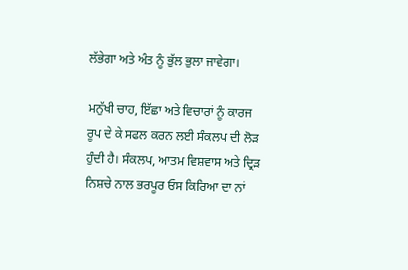ਲੱਭੇਗਾ ਅਤੇ ਅੰਤ ਨੂੰ ਭੁੱਲ ਭੁਲਾ ਜਾਵੇਗਾ।

ਮਨੁੱਖੀ ਚਾਹ, ਇੱਛਾ ਅਤੇ ਵਿਚਾਰਾਂ ਨੂੰ ਕਾਰਜ ਰੂਪ ਦੇ ਕੇ ਸਫਲ ਕਰਨ ਲਈ ਸੰਕਲਪ ਦੀ ਲੋੜ ਹੁੰਦੀ ਹੈ। ਸੰਕਲਪ, ਆਤਮ ਵਿਸ਼ਵਾਸ ਅਤੇ ਦ੍ਰਿੜ ਨਿਸ਼ਚੇ ਨਾਲ ਭਰਪੂਰ ਓਸ ਕਿਰਿਆ ਦਾ ਨਾਂ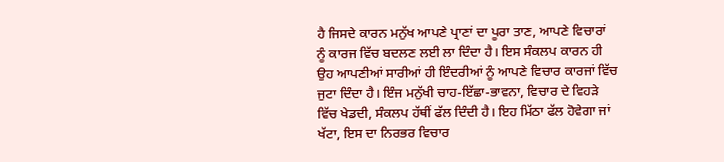ਹੈ ਜਿਸਦੇ ਕਾਰਨ ਮਨੁੱਖ ਆਪਣੇ ਪ੍ਰਾਣਾਂ ਦਾ ਪੂਰਾ ਤਾਣ, ਆਪਣੇ ਵਿਚਾਰਾਂ ਨੂੰ ਕਾਰਜ ਵਿੱਚ ਬਦਲਣ ਲਈ ਲਾ ਦਿੰਦਾ ਹੈ। ਇਸ ਸੰਕਲਪ ਕਾਰਨ ਹੀ ਉਹ ਆਪਣੀਆਂ ਸਾਰੀਆਂ ਹੀ ਇੰਦਰੀਆਂ ਨੂੰ ਆਪਣੇ ਵਿਚਾਰ ਕਾਰਜਾਂ ਵਿੱਚ ਜੁਟਾ ਦਿੰਦਾ ਹੈ। ਇੰਜ ਮਨੁੱਖੀ ਚਾਹ-ਇੱਛਾ-ਭਾਵਨਾ, ਵਿਚਾਰ ਦੇ ਵਿਹੜੇ ਵਿੱਚ ਖੇਡਦੀ, ਸੰਕਲਪ ਹੱਥੀਂ ਫੱਲ ਦਿੰਦੀ ਹੈ। ਇਹ ਮਿੱਠਾ ਫੱਲ ਹੋਵੇਗਾ ਜਾਂ ਖੱਟਾ, ਇਸ ਦਾ ਨਿਰਭਰ ਵਿਚਾਰ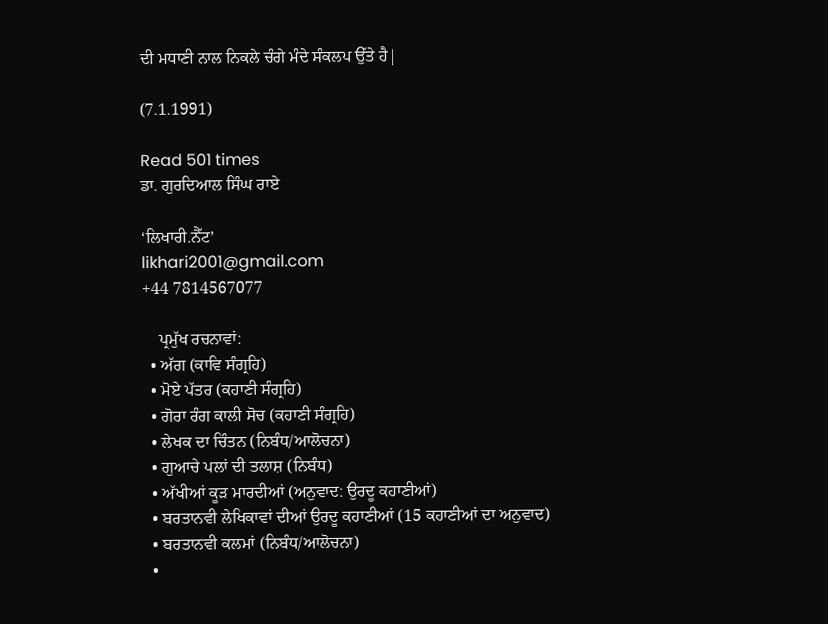ਦੀ ਮਧਾਣੀ ਨਾਲ ਨਿਕਲੇ ਚੰਗੇ ਮੰਦੇ ਸੰਕਲਪ ਉੱਤੇ ਹੈ|

(7.1.1991)

Read 501 times
ਡਾ. ਗੁਰਦਿਆਲ ਸਿੰਘ ਰਾਏ

‘ਲਿਖਾਰੀ.ਨੈੱਟ’
likhari2001@gmail.com
+44 7814567077

    ਪ੍ਰਮੁੱਖ ਰਚਨਾਵਾਂ:
  • ਅੱਗ (ਕਾਵਿ ਸੰਗ੍ਰਹਿ)
  • ਮੋਏ ਪੱਤਰ (ਕਹਾਣੀ ਸੰਗ੍ਰਹਿ)
  • ਗੋਰਾ ਰੰਗ ਕਾਲੀ ਸੋਚ (ਕਹਾਣੀ ਸੰਗ੍ਰਹਿ)
  • ਲੇਖਕ ਦਾ ਚਿੰਤਨ (ਨਿਬੰਧ/ਆਲੋਚਨਾ)
  • ਗੁਆਚੇ ਪਲਾਂ ਦੀ ਤਲਾਸ਼ (ਨਿਬੰਧ)
  • ਅੱਖੀਆਂ ਕੂੜ ਮਾਰਦੀਆਂ (ਅਨੁਵਾਦ: ਉਰਦੂ ਕਹਾਣੀਆਂ)
  • ਬਰਤਾਨਵੀ ਲੇਖਿਕਾਵਾਂ ਦੀਆਂ ਉਰਦੂ ਕਹਾਣੀਆਂ (15 ਕਹਾਣੀਆਂ ਦਾ ਅਨੁਵਾਦ)
  • ਬਰਤਾਨਵੀ ਕਲਮਾਂ (ਨਿਬੰਧ/ਆਲੋਚਨਾ)
  •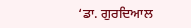‘ਡਾ. ਗੁਰਦਿਆਲ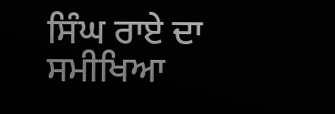ਸਿੰਘ ਰਾਏ ਦਾ ਸਮੀਖਿਆ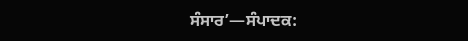ਸੰਸਾਰ’—ਸੰਪਾਦਕ: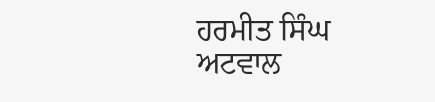ਹਰਮੀਤ ਸਿੰਘ ਅਟਵਾਲ